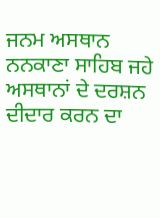ਜਨਮ ਅਸਥਾਨ ਨਨਕਾਣਾ ਸਾਹਿਬ ਜਹੇ ਅਸਥਾਨਾਂ ਦੇ ਦਰਸ਼ਨ ਦੀਦਾਰ ਕਰਨ ਦਾ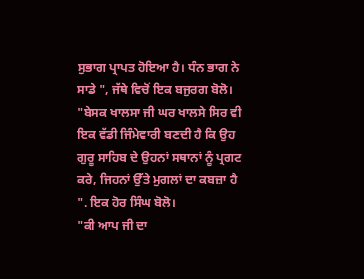ਸੁਭਾਗ ਪ੍ਰਾਪਤ ਹੋਇਆ ਹੈ। ਧੰਨ ਭਾਗ ਨੇ ਸਾਡੇ ", ਜੱਥੇ ਵਿਚੋਂ ਇਕ ਬਜੁਰਗ ਬੋਲੋ।
"ਬੇਸਕ ਖਾਲਸਾ ਜੀ ਘਰ ਖਾਲਸੇ ਸਿਰ ਵੀ ਇਕ ਵੱਡੀ ਜਿੰਮੇਵਾਰੀ ਬਣਦੀ ਹੈ ਕਿ ਉਹ ਗੁਰੂ ਸਾਹਿਬ ਦੇ ਉਹਨਾਂ ਸਥਾਨਾਂ ਨੂੰ ਪ੍ਰਗਟ ਕਰੇ, ਜਿਹਨਾਂ ਉੱਤੇ ਮੁਗਲਾਂ ਦਾ ਕਬਜ਼ਾ ਹੈ ". ਇਕ ਹੋਰ ਸਿੰਘ ਬੋਲੋ।
"ਕੀ ਆਪ ਜੀ ਦਾ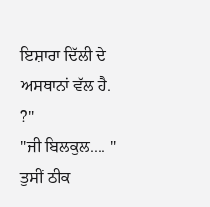ਇਸ਼ਾਰਾ ਦਿੱਲੀ ਦੇ ਅਸਥਾਨਾਂ ਵੱਲ ਹੈ. ?"
"ਜੀ ਬਿਲਕੁਲ.... "
ਤੁਸੀਂ ਠੀਕ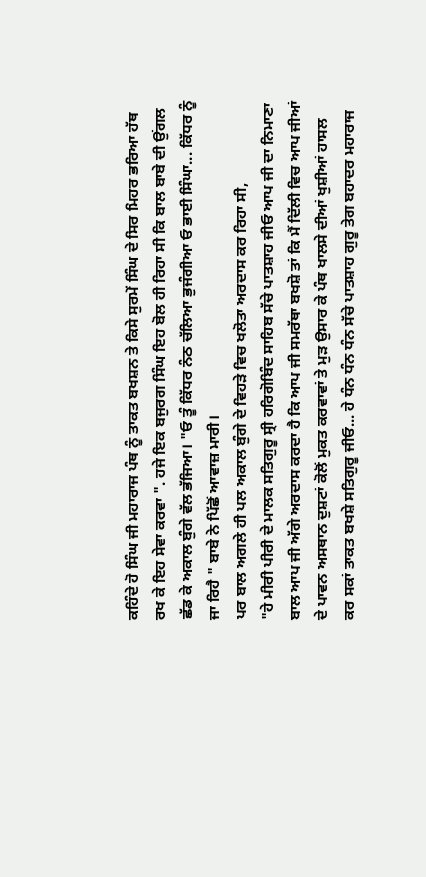ਕਹਿੰਦੇ ਹੋ ਸਿੰਘ ਜੀ ਮਹਾਰਾਜ ਪੰਥ ਨੂੰ ਤਾਕਤ ਬਖਸ਼ਨ ਤੇ ਕਿਸੇ ਸੁਰਮੇਂ ਸਿੰਘ ਦੇ ਸਿਰ ਮਿਹਰ ਭਰਿਆ ਹੱਥ ਰਖ ਕੇ ਇਹ ਸੇਵਾ ਕਰਵਾ ". ਹਜੇ ਇਕ ਬਜੁਰਗ ਸਿੰਘ ਇਹ ਬੋਲ ਹੀ ਰਿਹਾ ਸੀ ਕਿ ਬਾਲ ਬਾਬੇ ਦੀ ਉਂਗਲ ਛੱਡ ਕੇ ਅਕਾਲ ਬੁੰਗੇ ਵੱਲ ਭੱਜਿਆ। "ਓ ਤੂੰ ਕਿੱਧਰ ਨੰਠ ਚੱਲਿਆ ਭੁਜੰਗੀਆ ਓ ਭਾਈ ਸਿੰਘਾ... ਕਿੱਧਰ ਨੂੰ ਜਾ ਰਿਹੈ " ਬਾਬੇ ਨੇ ਪਿੱਛੋਂ ਆਵਾਜ਼ ਮਾਰੀ।
ਪਰ ਬਾਲ ਅਗਲੇ ਹੀ ਪਲ ਅਕਾਲ ਬੁੰਗੇ ਦੇ ਵਿਹੜੇ ਵਿਚ ਖਲੋਤਾ ਅਰਦਾਸ ਕਰ ਰਿਹਾ ਸੀ,
"ਹੇ ਮੀਰੀ ਪੀਰੀ ਦੇ ਮਾਲਕ ਸਤਿਗੁਰੂ ਸ੍ਰੀ ਹਰਿਗੋਬਿੰਦ ਸਾਹਿਬ ਸੱਚੇ ਪਾਤਸ਼ਾਹ ਜੀਓ ਆਪ ਜੀ ਦਾ ਨਿਮਾਣਾ ਬਾਲ ਆਪ ਜੀ ਅੱਗੇ ਅਰਦਾਸ ਕਰਦਾ ਹੈ ਕਿ ਆਪ ਜੀ ਸਮਰੱਥਾ ਬਖਸ਼ੋ ਤਾਂ ਕਿ ਮੈਂ ਦਿੱਲੀ ਵਿਚ ਆਪ ਜੀਆਂ ਦੇ ਪਾਵਨ ਅਸਥਾਨ ਦੁਸ਼ਟਾਂ ਕੋਲੋਂ ਮੁਕਤ ਕਰਵਾਵਾਂ ਤੇ ਮੁੜ ਉਸਾਰ ਕੇ ਪੰਥ ਖਾਲਸੇ ਦੀਆਂ ਖੁਸ਼ੀਆਂ ਹਾਸਲ ਕਰ ਸਕਾਂ ਤਾਕਤ ਬਖਸ਼ੇ ਸਤਿਗੁਰੂ ਜੀਓ... ਹੇ ਧੰਨ ਧੰਨ ਧੰਨ ਸੱਚੇ ਪਾਤਸ਼ਾਹ ਗੁਰੂ ਤੇਗ ਬਹਾਦਰ ਮਹਾਰਾਜ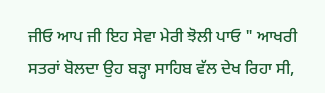ਜੀਓ ਆਪ ਜੀ ਇਹ ਸੇਵਾ ਮੇਰੀ ਝੋਲੀ ਪਾਓ " ਆਖਰੀ ਸਤਰਾਂ ਬੋਲਦਾ ਉਹ ਬੜ੍ਹਾ ਸਾਹਿਬ ਵੱਲ ਦੇਖ ਰਿਹਾ ਸੀ,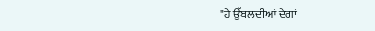"ਹੇ ਉੱਬਲਦੀਆਂ ਦੇਗਾਂ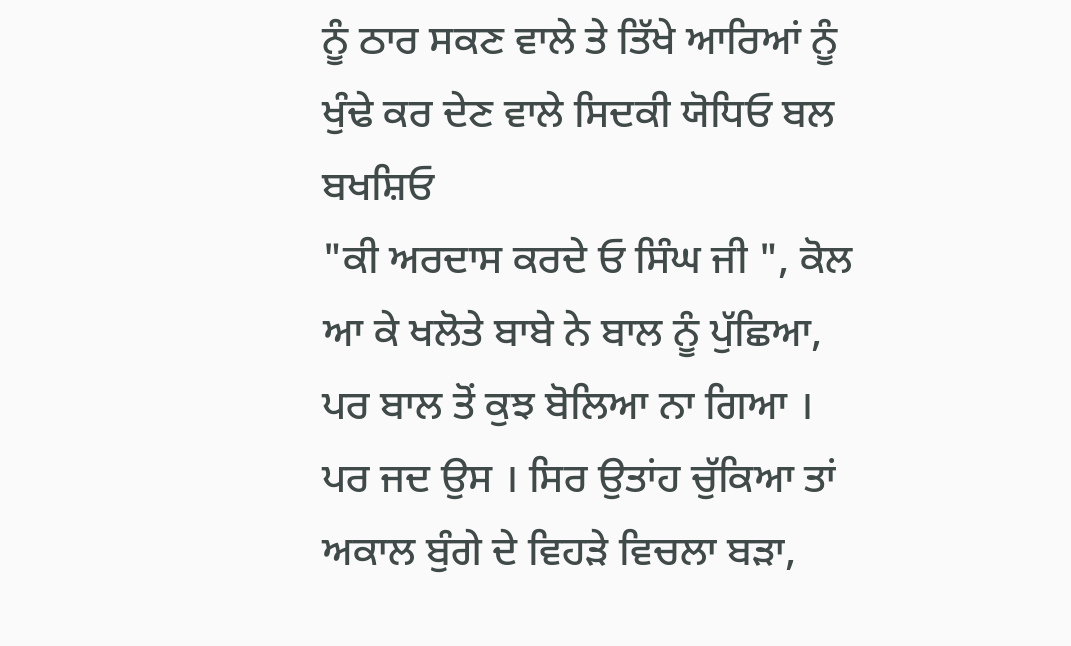ਨੂੰ ਠਾਰ ਸਕਣ ਵਾਲੇ ਤੇ ਤਿੱਖੇ ਆਰਿਆਂ ਨੂੰ ਖੁੰਢੇ ਕਰ ਦੇਣ ਵਾਲੇ ਸਿਦਕੀ ਯੋਧਿਓ ਬਲ ਬਖਸ਼ਿਓ
"ਕੀ ਅਰਦਾਸ ਕਰਦੇ ਓ ਸਿੰਘ ਜੀ ", ਕੋਲ ਆ ਕੇ ਖਲੋਤੇ ਬਾਬੇ ਨੇ ਬਾਲ ਨੂੰ ਪੁੱਛਿਆ, ਪਰ ਬਾਲ ਤੋਂ ਕੁਝ ਬੋਲਿਆ ਨਾ ਗਿਆ । ਪਰ ਜਦ ਉਸ । ਸਿਰ ਉਤਾਂਹ ਚੁੱਕਿਆ ਤਾਂ ਅਕਾਲ ਬੁੰਗੇ ਦੇ ਵਿਹੜੇ ਵਿਚਲਾ ਬੜਾ,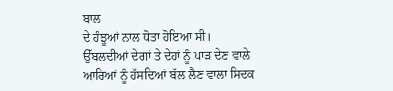ਬਾਲ
ਦੇ ਹੰਝੂਆਂ ਨਾਲ ਧੋਤਾ ਹੋਇਆ ਸੀ।
ਉੱਬਲਦੀਆਂ ਦੇਗਾਂ ਤੇ ਦੇਹਾਂ ਨੂੰ ਪਾੜ ਦੇਣ ਵਾਲੇ ਆਰਿਆਂ ਨੂੰ ਹੱਸਦਿਆਂ ਬੱਲ ਲੈਣ ਵਾਲਾ ਸਿਦਕ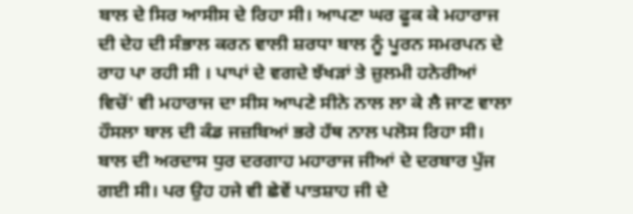ਬਾਲ ਦੇ ਸਿਰ ਆਸੀਸ ਦੇ ਰਿਹਾ ਸੀ। ਆਪਣਾ ਘਰ ਫੂਕ ਕੇ ਮਹਾਰਾਜ ਦੀ ਦੇਹ ਦੀ ਸੰਭਾਲ ਕਰਨ ਵਾਲੀ ਸ਼ਰਧਾ ਬਾਲ ਨੂੰ ਪੂਰਨ ਸਮਰਪਨ ਦੇ ਰਾਹ ਪਾ ਰਹੀ ਸੀ । ਪਾਪਾਂ ਦੇ ਵਗਦੇ ਝੱਖੜਾਂ ਤੇ ਜ਼ੁਲਮੀ ਹਨੇਰੀਆਂ ਵਿਚੋਂ' ਵੀ ਮਹਾਰਾਜ ਦਾ ਸੀਸ ਆਪਣੇ ਸੀਨੇ ਨਾਲ ਲਾ ਕੇ ਲੈ ਜਾਣ ਵਾਲਾ ਹੌਸਲਾ ਬਾਲ ਦੀ ਕੰਡ ਜਜ਼ਬਿਆਂ ਭਰੇ ਹੱਥ ਨਾਲ ਪਲੋਸ ਰਿਹਾ ਸੀ।
ਬਾਲ ਦੀ ਅਰਦਾਸ ਧੁਰ ਦਰਗਾਹ ਮਹਾਰਾਜ ਜੀਆਂ ਦੇ ਦਰਬਾਰ ਪੁੱਜ ਗਈ ਸੀ। ਪਰ ਉਹ ਹਜੇ ਵੀ ਛੇਵੇਂ ਪਾਤਸ਼ਾਹ ਜੀ ਦੇ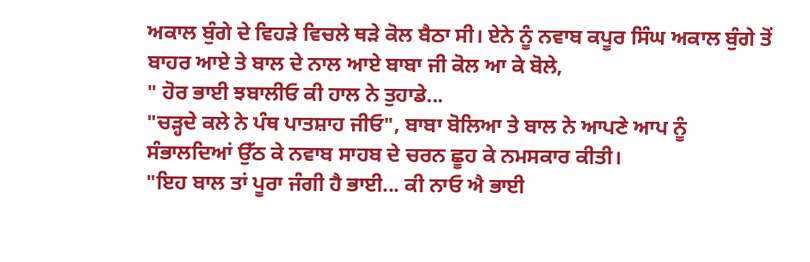ਅਕਾਲ ਬੁੰਗੇ ਦੇ ਵਿਹੜੇ ਵਿਚਲੇ ਥੜੇ ਕੋਲ ਬੈਠਾ ਸੀ। ਏਨੇ ਨੂੰ ਨਵਾਬ ਕਪੂਰ ਸਿੰਘ ਅਕਾਲ ਬੁੰਗੇ ਤੋਂ ਬਾਹਰ ਆਏ ਤੇ ਬਾਲ ਦੇ ਨਾਲ ਆਏ ਬਾਬਾ ਜੀ ਕੋਲ ਆ ਕੇ ਬੋਲੇ,
" ਹੋਰ ਭਾਈ ਝਬਾਲੀਓ ਕੀ ਹਾਲ ਨੇ ਤੁਹਾਡੇ...
"ਚੜ੍ਹਦੇ ਕਲੇ ਨੇ ਪੰਥ ਪਾਤਸ਼ਾਹ ਜੀਓ", ਬਾਬਾ ਬੋਲਿਆ ਤੇ ਬਾਲ ਨੇ ਆਪਣੇ ਆਪ ਨੂੰ ਸੰਭਾਲਦਿਆਂ ਉੱਠ ਕੇ ਨਵਾਬ ਸਾਹਬ ਦੇ ਚਰਨ ਛੂਹ ਕੇ ਨਮਸਕਾਰ ਕੀਤੀ।
"ਇਹ ਬਾਲ ਤਾਂ ਪੂਰਾ ਜੰਗੀ ਹੈ ਭਾਈ... ਕੀ ਨਾਓ ਐ ਭਾਈ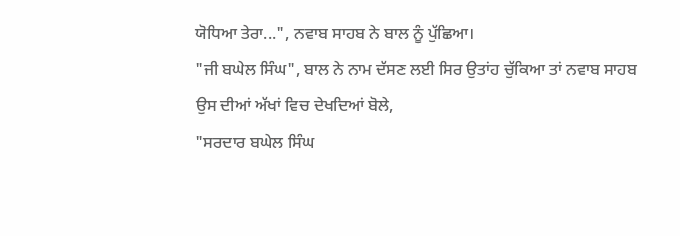ਯੋਧਿਆ ਤੇਰਾ...", ਨਵਾਬ ਸਾਹਬ ਨੇ ਬਾਲ ਨੂੰ ਪੁੱਛਿਆ।
"ਜੀ ਬਘੇਲ ਸਿੰਘ", ਬਾਲ ਨੇ ਨਾਮ ਦੱਸਣ ਲਈ ਸਿਰ ਉਤਾਂਹ ਚੁੱਕਿਆ ਤਾਂ ਨਵਾਬ ਸਾਹਬ ਉਸ ਦੀਆਂ ਅੱਖਾਂ ਵਿਚ ਦੇਖਦਿਆਂ ਬੋਲੇ,
"ਸਰਦਾਰ ਬਘੇਲ ਸਿੰਘ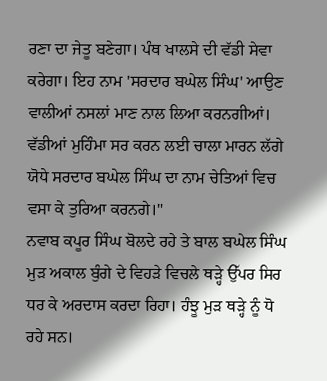ਰਣਾ ਦਾ ਜੇਤੂ ਬਣੇਗਾ। ਪੰਥ ਖਾਲਸੇ ਦੀ ਵੱਡੀ ਸੇਵਾ ਕਰੇਗਾ। ਇਹ ਨਾਮ 'ਸਰਦਾਰ ਬਘੇਲ ਸਿੰਘ' ਆਉਣ ਵਾਲੀਆਂ ਨਸਲਾਂ ਮਾਣ ਨਾਲ ਲਿਆ ਕਰਨਗੀਆਂ। ਵੱਡੀਆਂ ਮੁਹਿੰਮਾ ਸਰ ਕਰਨ ਲਈ ਚਾਲਾ ਮਾਰਨ ਲੱਗੇ ਯੋਧੇ ਸਰਦਾਰ ਬਘੇਲ ਸਿੰਘ ਦਾ ਨਾਮ ਚੇਤਿਆਂ ਵਿਚ ਵਸਾ ਕੇ ਤੁਰਿਆ ਕਰਨਗੇ।"
ਨਵਾਬ ਕਪੂਰ ਸਿੰਘ ਬੋਲਦੇ ਰਹੇ ਤੇ ਬਾਲ ਬਘੇਲ ਸਿੰਘ ਮੁੜ ਅਕਾਲ ਬੁੰਗੇ ਦੇ ਵਿਹੜੇ ਵਿਚਲੇ ਥੜ੍ਹੇ ਉੱਪਰ ਸਿਰ ਧਰ ਕੇ ਅਰਦਾਸ ਕਰਦਾ ਰਿਹਾ। ਹੰਝੂ ਮੁੜ ਥੜ੍ਹੇ ਨੂੰ ਧੋ ਰਹੇ ਸਨ।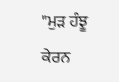"ਮੁੜ ਹੰਝੂ ਕੇਰਨ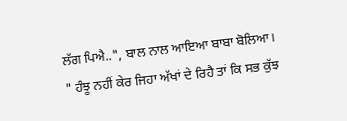ਲੱਗ ਪਿਐ..", ਬਾਲ ਨਾਲ ਆਇਆ ਬਾਬਾ ਬੋਲਿਆ।
" ਹੰਝੂ ਨਹੀਂ ਕੇਰ ਜਿਹਾ ਅੱਖਾਂ ਦੇ ਰਿਹੈ ਤਾਂ ਕਿ ਸਭ ਕੁੱਝ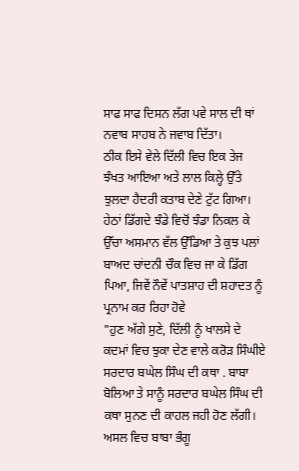ਸਾਫ ਸਾਫ ਦਿਸਨ ਲੱਗ ਪਵੇ ਸਾਲ ਦੀ ਥਾਂ ਨਵਾਬ ਸਾਹਬ ਨੇ ਜਵਾਬ ਦਿੱਤਾ।
ਠੀਕ ਇਸੇ ਵੇਲੇ ਦਿੱਲੀ ਵਿਚ ਇਕ ਤੇਜ ਝੰਖਤ ਆਇਆ ਅਤੇ ਲਾਲ ਕਿਲ੍ਹੇ ਉੱਤੇ ਝੁਲਦਾ ਹੈਦਰੀ ਕਤਾਬ ਦੇਣੇ ਟੁੱਟ ਗਿਆ। ਹੇਠਾਂ ਡਿੱਗਦੇ ਝੰਡੇ ਵਿਚੋਂ ਝੰਡਾ ਨਿਕਲ ਕੇ ਉੱਚਾ ਅਸਮਾਨ ਵੱਲ ਉੱਡਿਆ ਤੇ ਕੁਝ ਪਲਾਂ ਬਾਅਦ ਚਾਂਦਨੀ ਚੌਕ ਵਿਚ ਜਾ ਕੇ ਡਿੱਗ ਪਿਆ, ਜਿਵੇਂ ਨੌਵੇਂ ਪਾਤਸ਼ਾਹ ਦੀ ਸ਼ਹਾਦਤ ਨੂੰ ਪ੍ਰਨਾਮ ਕਰ ਰਿਹਾ ਹੋਵੇ
"ਹੁਣ ਅੱਗੇ ਸੁਣੇ, ਦਿੱਲੀ ਨੂੰ ਖਾਲਸੇ ਦੇ ਕਦਮਾਂ ਵਿਚ ਝੁਕਾ ਦੇਣ ਵਾਲੇ ਕਰੋੜ ਸਿੰਘੀਏ ਸਰਦਾਰ ਬਘੇਲ ਸਿੰਘ ਦੀ ਕਥਾ . ਬਾਬਾ ਬੋਲਿਆ ਤੇ ਸਾਨੂੰ ਸਰਦਾਰ ਬਘੇਲ ਸਿੰਘ ਦੀ ਕਥਾ ਸੁਨਣ ਦੀ ਕਾਹਲ ਜਹੀ ਹੋਣ ਲੱਗੀ। ਅਸਲ ਵਿਚ ਬਾਬਾ ਭੰਗੂ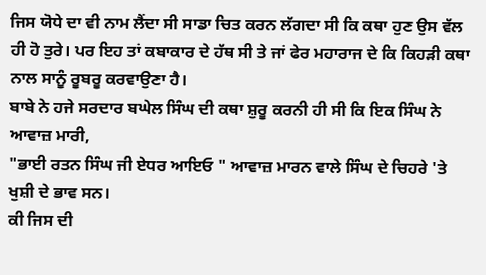ਜਿਸ ਯੋਧੇ ਦਾ ਵੀ ਨਾਮ ਲੈਂਦਾ ਸੀ ਸਾਡਾ ਚਿਤ ਕਰਨ ਲੱਗਦਾ ਸੀ ਕਿ ਕਥਾ ਹੁਣ ਉਸ ਵੱਲ ਹੀ ਹੋ ਤੁਰੇ। ਪਰ ਇਹ ਤਾਂ ਕਬਾਕਾਰ ਦੇ ਹੱਥ ਸੀ ਤੇ ਜਾਂ ਫੇਰ ਮਹਾਰਾਜ ਦੇ ਕਿ ਕਿਹੜੀ ਕਥਾ ਨਾਲ ਸਾਨੂੰ ਰੂਬਰੂ ਕਰਵਾਉਣਾ ਹੈ।
ਬਾਬੇ ਨੇ ਹਜੇ ਸਰਦਾਰ ਬਘੇਲ ਸਿੰਘ ਦੀ ਕਥਾ ਸ਼ੁਰੂ ਕਰਨੀ ਹੀ ਸੀ ਕਿ ਇਕ ਸਿੰਘ ਨੇ ਆਵਾਜ਼ ਮਾਰੀ,
"ਭਾਈ ਰਤਨ ਸਿੰਘ ਜੀ ਏਧਰ ਆਇਓ " ਆਵਾਜ਼ ਮਾਰਨ ਵਾਲੇ ਸਿੰਘ ਦੇ ਚਿਹਰੇ 'ਤੇ ਖੁਸ਼ੀ ਦੇ ਭਾਵ ਸਨ।
ਕੀ ਜਿਸ ਦੀ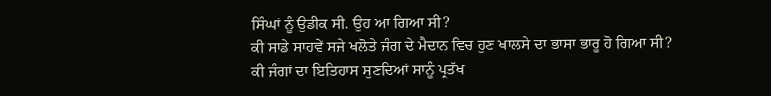ਸਿੰਘਾਂ ਨੂੰ ਉਡੀਕ ਸੀ. ਉਹ ਆ ਗਿਆ ਸੀ?
ਕੀ ਸਾਡੇ ਸਾਹਵੇਂ ਸਜੇ ਖਲੋਤੇ ਜੰਗ ਦੇ ਮੈਦਾਨ ਵਿਚ ਹੁਣ ਖਾਲਸੇ ਦਾ ਭਾਸਾ ਭਾਰੂ ਹੋ ਗਿਆ ਸੀ?
ਕੀ ਜੰਗਾਂ ਦਾ ਇਤਿਹਾਸ ਸੁਣਦਿਆਂ ਸਾਨੂੰ ਪ੍ਰਤੱਖ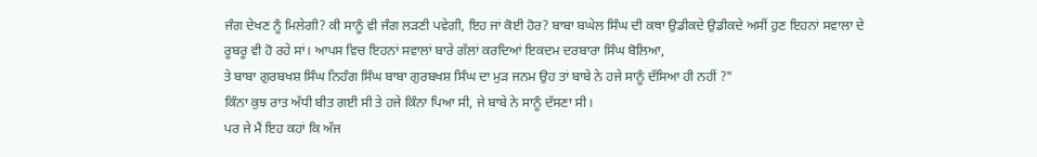ਜੰਗ ਦੇਖਣ ਨੂੰ ਮਿਲੇਗੀ? ਕੀ ਸਾਨੂੰ ਵੀ ਜੰਗ ਲੜਣੀ ਪਵੇਗੀ, ਇਹ ਜਾਂ ਕੋਈ ਹੋਰ? ਬਾਬਾ ਬਘੇਲ ਸਿੰਘ ਦੀ ਕਥਾ ਉਡੀਕਦੇ ਉਡੀਕਦੇ ਅਸੀਂ ਹੁਣ ਇਹਨਾਂ ਸਵਾਲਾ ਦੇ ਰੂਬਰੂ ਵੀ ਹੋ ਰਹੇ ਸਾਂ। ਆਪਸ ਵਿਚ ਇਹਨਾਂ ਸਵਾਲਾਂ ਬਾਰੇ ਗੱਲਾਂ ਕਰਦਿਆਂ ਇਕਦਮ ਦਰਬਾਰਾ ਸਿੰਘ ਬੋਲਿਆ,
ਤੇ ਬਾਬਾ ਗੁਰਬਖਸ਼ ਸਿੰਘ ਨਿਹੰਗ ਸਿੰਘ ਬਾਬਾ ਗੁਰਬਖਸ਼ ਸਿੰਘ ਦਾ ਮੁੜ ਜਨਮ ਉਹ ਤਾਂ ਬਾਬੇ ਨੇ ਹਜੇ ਸਾਨੂੰ ਦੱਸਿਆ ਹੀ ਨਹੀਂ ?"
ਕਿੰਨਾ ਕੁਝ ਰਾਤ ਅੱਧੀ ਬੀਤ ਗਈ ਸੀ ਤੇ ਹਜੇ ਕਿੰਨਾ ਪਿਆ ਸੀ, ਜੇ ਬਾਬੇ ਨੇ ਸਾਨੂੰ ਦੱਸਣਾ ਸੀ।
ਪਰ ਜੇ ਮੈਂ ਇਹ ਕਹਾਂ ਕਿ ਅੱਜ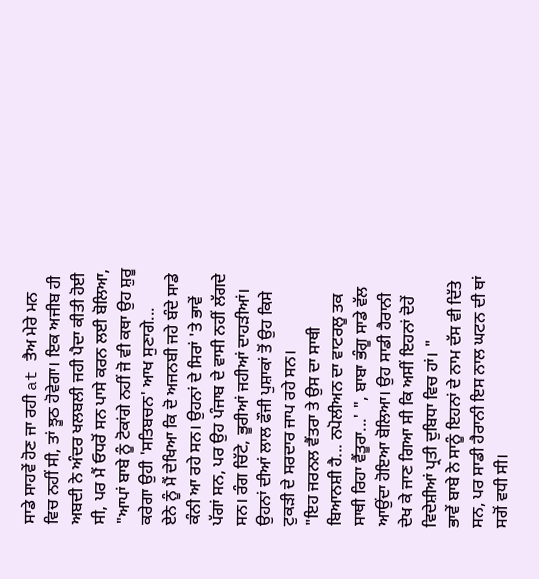ਸਾਡੇ ਸਾਹਵੇਂ ਹੋਣ ਜਾ ਰਹੀ at ਤੈਅ ਮੇਰੇ ਮਨ ਵਿਚ ਨਹੀਂ ਸੀ, ਤਾਂ ਝੂਠ ਹੋਵੇਗਾ। ਇਕ ਅਜੀਬ ਹੀ ਅਬਦੀ ਨੇ ਅੰਦਰ ਖਲਬਲੀ ਜਹੀ ਪੈਦਾ ਕੀਤੀ ਹੋਈ ਸੀ, ਪਰ ਮੈਂ ਓਧਰੋਂ ਸਨ ਪਾਸੇ ਕਰਨ ਲਈ ਬੋਲਿਆ,
"ਆਪਾਂ ਬਾਬੇ ਨੂੰ ਟੋਕਾਂਗੇ ਨਹੀਂ ਜੋ ਵੀ ਕਥਾ ਉਹ ਸ਼ੁਰੂ ਕਰੇਗਾ ਉਹੀ 'ਸਤਿਬਚਨ' ਆਖ ਸੁਣਾਗੇ...
ਏਨੇ ਨੂੰ ਮੈਂ ਦੇਖਿਆ ਕਿ ਦੋ ਅਜਨਬੀ ਜਹੇ ਬੰਦੇ ਸਾਡੇ ਕੰਨੀ ਆ ਰਹੇ ਸਨ। ਉਹਨਾਂ ਦੇ ਸਿਰਾਂ 'ਤੇ ਭਾਵੇਂ ਪੱਗਾਂ ਸਨ, ਪਰ ਉਹ ਪੰਜਾਬ ਦੇ ਵਾਸੀ ਨਹੀਂ ਲੱਗਦੇ ਸਨ। ਰੰਗ ਚਿੱਟੇ, ਭੂਰੀਆਂ ਜਹੀਆਂ ਦਾਹੜੀਆਂ। ਉਹਨਾਂ ਦੀਆਂ ਲਾਲ ਫੌਜੀ ਪੁਸ਼ਾਕਾਂ ਤੋਂ ਉਹ ਕਿਸੇ ਟੁਕੜੀ ਦੇ ਸਰਦਾਰ ਜਾਪ ਰਹੇ ਸਨ।
"ਇਹ ਜਰਨਲ ਵੈਂਤਰਾ ਤੇ ਉਸ ਦਾ ਸਾਥੀ ਬਿਆਨਸ਼ੀ ਹੈ... ਨਪੋਲੀਅਨ ਦਾ ਵਾਟਰਲੂ ਤਕ ਸਾਥੀ ਰਿਹਾ ਵੈਂਤੂਰਾ...' ", ਬਾਬਾ ਭੰਗੂ ਸਾਡੇ ਵੱਲ ਆਉਂਦਾ ਹੋਇਆ ਬੋਲਿਆ। ਉਹ ਸਾਡੀ ਹੈਰਾਨੀ ਦੇਖ ਕੇ ਜਾਣ ਗਿਆ ਸੀ ਕਿ ਅਸੀਂ ਇਹਨਾਂ ਦੋਹੇਂ ਵਿਦੇਸ਼ੀਆਂ ਪ੍ਰਤੀ ਦੁਬਿਧਾ ਵਿਚ ਹਾਂ। "
ਭਾਵੇਂ ਬਾਬੇ ਨੇ ਸਾਨੂੰ ਇਹਨਾਂ ਦੇ ਨਾਮ ਦੱਸ ਵੀ ਦਿੱਤੇ ਸਨ, ਪਰ ਸਾਡੀ ਹੈਰਾਨੀ ਇਸ ਨਾਲ ਘਟਨ ਦੀ ਥਾਂ ਸਗੋਂ ਵਧੀ ਸੀ।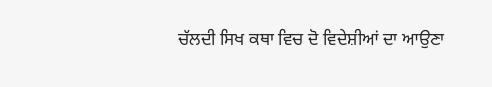ਚੱਲਦੀ ਸਿਖ ਕਥਾ ਵਿਚ ਦੋ ਵਿਦੇਸ਼ੀਆਂ ਦਾ ਆਉਣਾ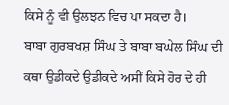ਕਿਸੇ ਨੂੰ ਵੀ ਉਲਝਨ ਵਿਚ ਪਾ ਸਕਦਾ ਹੈ।
ਬਾਬਾ ਗੁਰਬਖਸ਼ ਸਿੰਘ ਤੇ ਬਾਬਾ ਬਘੇਲ ਸਿੰਘ ਦੀ ਕਥਾ ਉਡੀਕਦੇ ਉਡੀਕਦੇ ਅਸੀਂ ਕਿਸੇ ਹੋਰ ਦੇ ਹੀ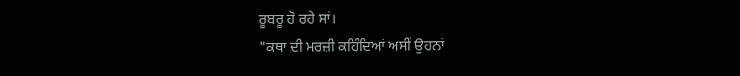ਰੂਬਰੂ ਹੋ ਰਹੇ ਸਾਂ।
"ਕਥਾ ਦੀ ਮਰਜ਼ੀ ਕਹਿੰਦਿਆਂ ਅਸੀਂ ਉਹਨਾਂ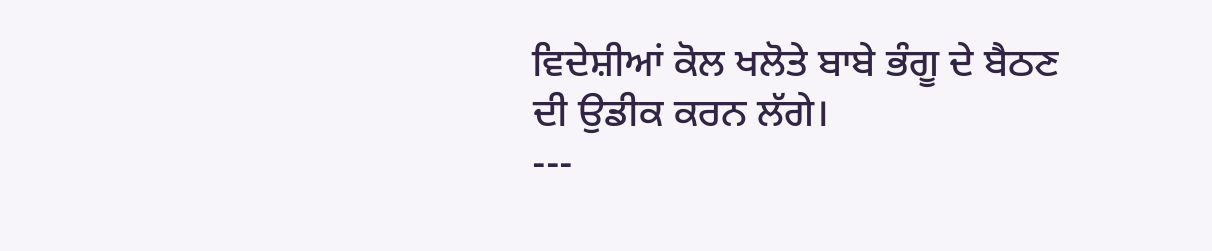ਵਿਦੇਸ਼ੀਆਂ ਕੋਲ ਖਲੋਤੇ ਬਾਬੇ ਭੰਗੂ ਦੇ ਬੈਠਣ ਦੀ ਉਡੀਕ ਕਰਨ ਲੱਗੇ।
---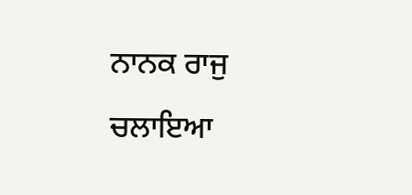ਨਾਨਕ ਰਾਜੁ ਚਲਾਇਆ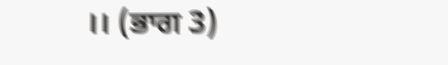।। (ਭਾਗ 3)